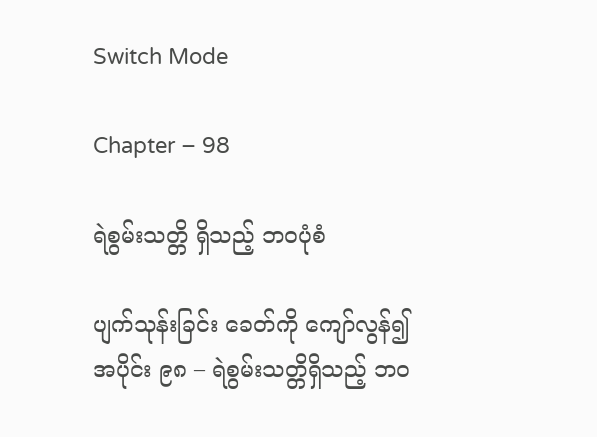Switch Mode

Chapter – 98

ရဲစွမ်းသတ္တိ ရှိသည့် ဘ၀ပုံစံ

ပျက်သုန်းခြင်း ခေတ်ကို ကျော်လွန်၍
အပိုင်း ၉၈ – ရဲစွမ်းသတ္တိရှိသည့် ဘဝ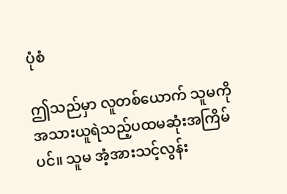ပုံစံ

ဤသည်မှာ လူတစ်ယောက် သူမကို အသားယူရဲသည့်ပထမဆုံးအကြိမ်ပင်။ သူမ အံ့အားသင့်လွန်း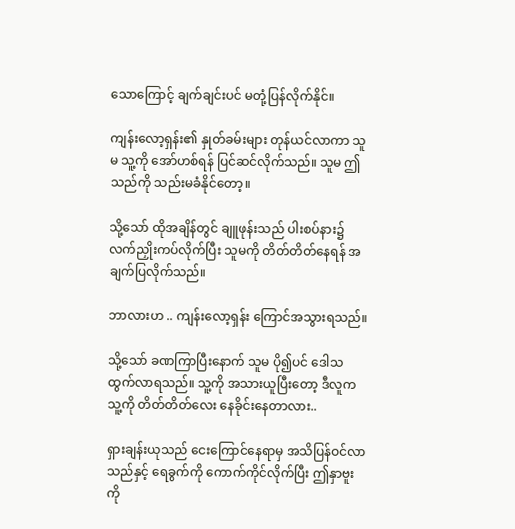သောကြောင့် ချက်ချင်းပင် မတုံ့ပြန်လိုက်နိုင်။

ကျန်းလော့ရှန်း၏ နှုတ်ခမ်းများ တုန်ယင်လာကာ သူမ သူ့ကို အော်ဟစ်ရန် ပြင်ဆင်လိုက်သည်။ သူမ ဤသည်ကို သည်းမခံနိုင်တော့။

သို့သော် ထိုအချိန်တွင် ချူဖုန်းသည် ပါးစပ်နား၌ လက်ညှိုးကပ်လိုက်ပြီး သူမကို တိတ်တိတ်နေရန် အချက်ပြလိုက်သည်။

ဘာလားဟ .. ကျန်းလော့ရှန်း ကြောင်အသွားရသည်။

သို့သော် ခဏကြာပြီးနောက် သူမ ပို၍ပင် ဒေါသထွက်လာရသည်။ သူ့ကို အသားယူပြီးတော့ ဒီလူက သူ့ကို တိတ်တိတ်လေး နေခိုင်းနေတာလား..

ရှားချန်းယုသည် ငေးကြောင်နေရာမှ အသိပြန်ဝင်လာသည်နှင့် ရေခွက်ကို ကောက်ကိုင်လိုက်ပြီး ဤနှာဗူးကို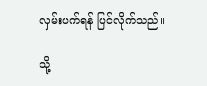လှမ်းပက်ရန် ပြင်လိုက်သည်။

သို့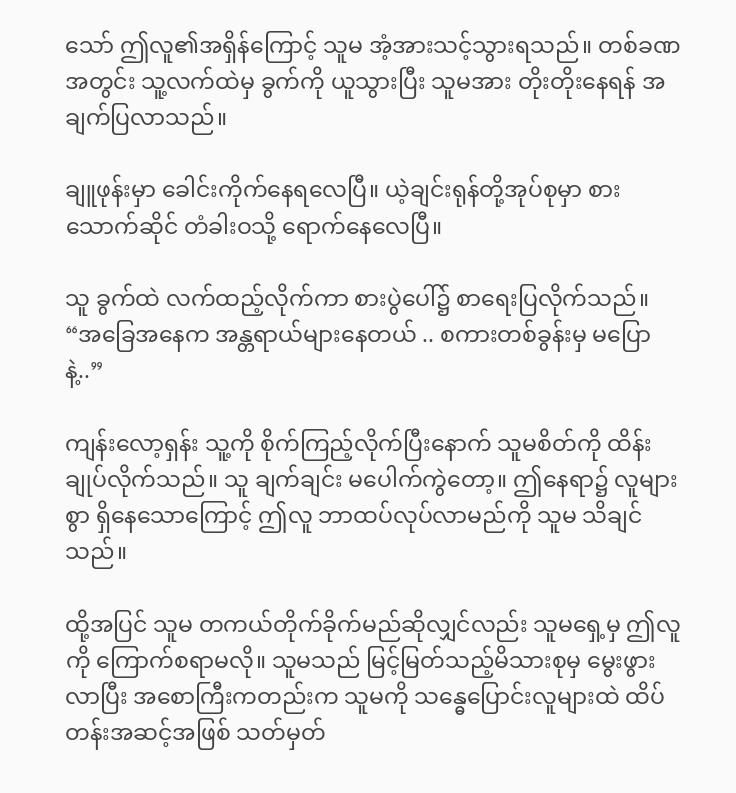သော် ဤလူ၏အရှိန်ကြောင့် သူမ အံ့အားသင့်သွားရသည်။ တစ်ခဏအတွင်း သူ့လက်ထဲမှ ခွက်ကို ယူသွားပြီး သူမအား တိုးတိုးနေရန် အချက်ပြလာသည်။

ချူဖုန်းမှာ ခေါင်းကိုက်နေရလေပြီ။ ယဲ့ချင်းရုန်တို့အုပ်စုမှာ စားသောက်ဆိုင် တံခါးဝသို့ ရောက်နေလေပြီ။

သူ ခွက်ထဲ လက်ထည့်လိုက်ကာ စားပွဲပေါ်၌ စာရေးပြလိုက်သည်။ “အခြေအနေက အန္တရာယ်များနေတယ် .. စကားတစ်ခွန်းမှ မပြောနဲ့..”

ကျန်းလော့ရှန်း သူ့ကို စိုက်ကြည့်လိုက်ပြီးနောက် သူမစိတ်ကို ထိန်းချုပ်လိုက်သည်။ သူ ချက်ချင်း မပေါက်ကွဲတော့။ ဤနေရာ၌ လူများစွာ ရှိနေသောကြောင့် ဤလူ ဘာထပ်လုပ်လာမည်ကို သူမ သိချင်သည်။

ထို့အပြင် သူမ တကယ်တိုက်ခိုက်မည်ဆိုလျှင်လည်း သူမရှေ့မှ ဤလူကို ကြောက်စရာမလို။ သူမသည် မြင့်မြတ်သည့်မိသားစုမှ မွေးဖွားလာပြီး အစောကြီးကတည်းက သူမကို သန္ဓေပြောင်းလူများထဲ ထိပ်တန်းအဆင့်အဖြစ် သတ်မှတ်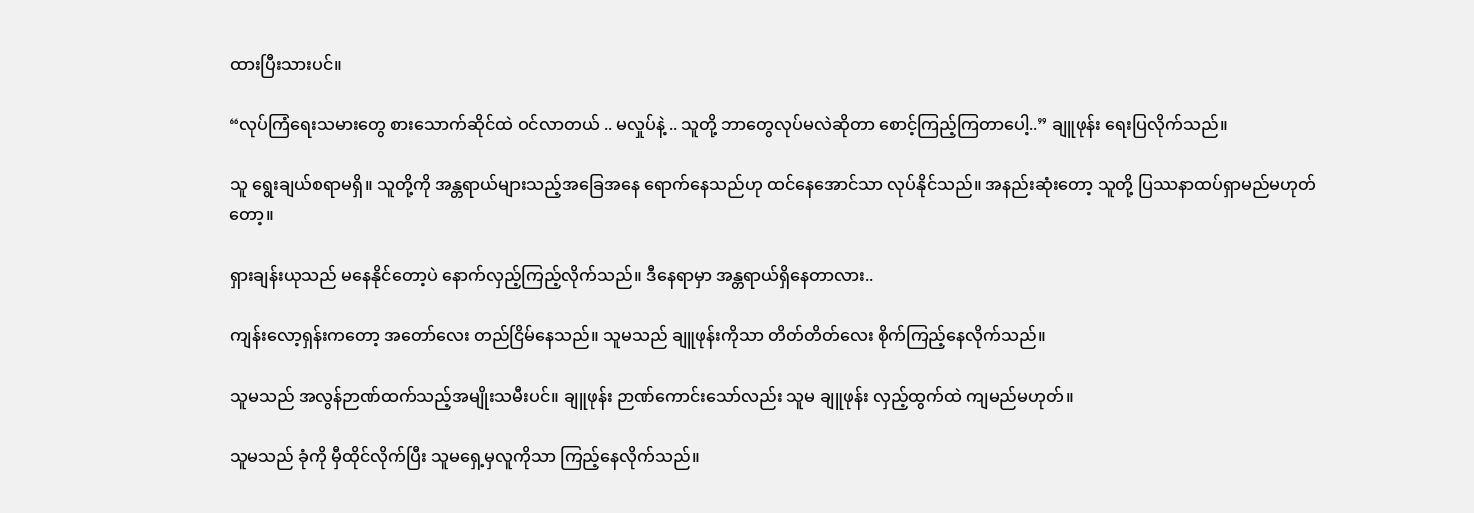ထားပြီးသားပင်။

“လုပ်ကြံရေးသမားတွေ စားသောက်ဆိုင်ထဲ ဝင်လာတယ် .. မလှုပ်နဲ့ .. သူတို့ ဘာတွေလုပ်မလဲဆိုတာ စောင့်ကြည့်ကြတာပေါ့..” ချူဖုန်း ရေးပြလိုက်သည်။

သူ ရွေးချယ်စရာမရှိ။ သူတို့ကို အန္တရာယ်များသည့်အခြေအနေ ရောက်နေသည်ဟု ထင်နေအောင်သာ လုပ်နိုင်သည်။ အနည်းဆုံးတော့ သူတို့ ပြဿနာထပ်ရှာမည်မဟုတ်တော့။

ရှားချန်းယုသည် မနေနိုင်တော့ပဲ နောက်လှည့်ကြည့်လိုက်သည်။ ဒီနေရာမှာ အန္တရာယ်ရှိနေတာလား..

ကျန်းလော့ရှန်းကတော့ အတော်လေး တည်ငြိမ်နေသည်။ သူမသည် ချူဖုန်းကိုသာ တိတ်တိတ်လေး စိုက်ကြည့်နေလိုက်သည်။

သူမသည် အလွန်ဉာဏ်ထက်သည့်အမျိုးသမီးပင်။ ချူဖုန်း ဉာဏ်ကောင်းသော်လည်း သူမ ချူဖုန်း လှည့်ထွက်ထဲ ကျမည်မဟုတ်။

သူမသည် ခုံကို မှီထိုင်လိုက်ပြီး သူမရှေ့မှလူကိုသာ ကြည့်နေလိုက်သည်။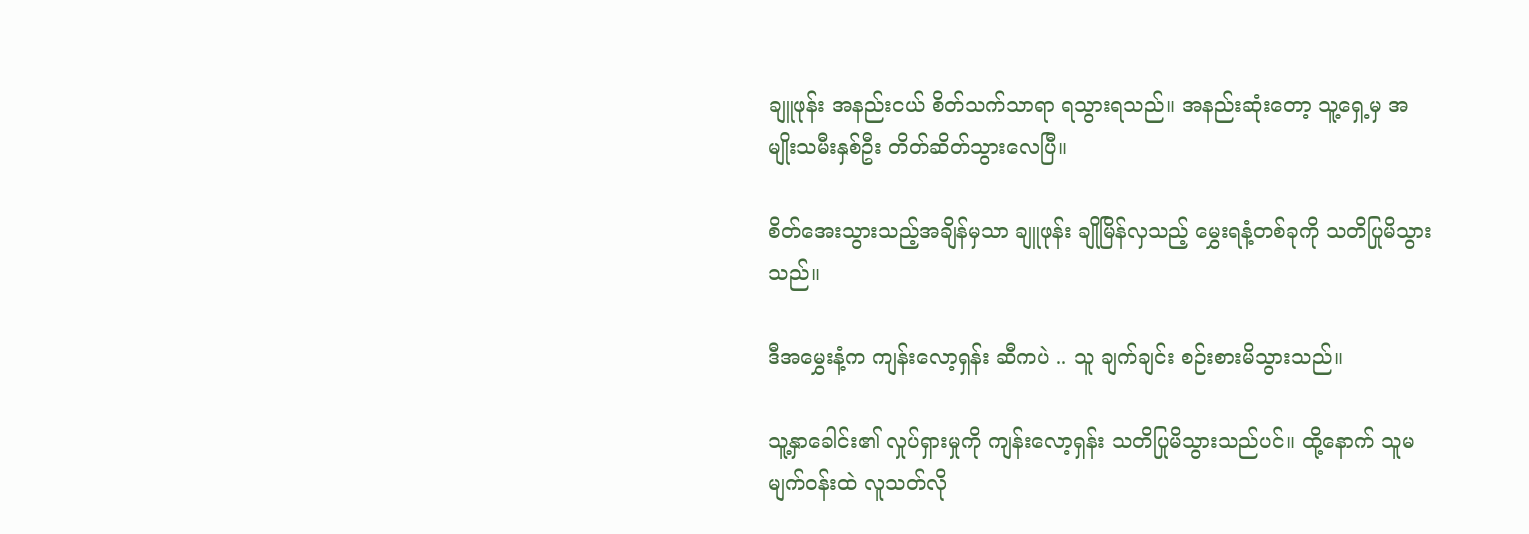ချူဖုန်း အနည်းငယ် စိတ်သက်သာရာ ရသွားရသည်။ အနည်းဆုံးတော့ သူ့ရှေ့မှ အမျိုးသမီးနှစ်ဦး တိတ်ဆိတ်သွားလေပြီ။

စိတ်အေးသွားသည့်အချိန်မှသာ ချူဖုန်း ချိုမြိန်လှသည့် မွှေးရနံ့တစ်ခုကို သတိပြုမိသွားသည်။

ဒီအမွှေးနံ့က ကျန်းလော့ရှန်း ဆီကပဲ .. သူ ချက်ချင်း စဉ်းစားမိသွားသည်။

သူ့နှာခေါင်း၏ လှုပ်ရှားမှုကို ကျန်းလော့ရှန်း သတိပြုမိသွားသည်ပင်။ ထို့နောက် သူမ မျက်ဝန်းထဲ လူသတ်လို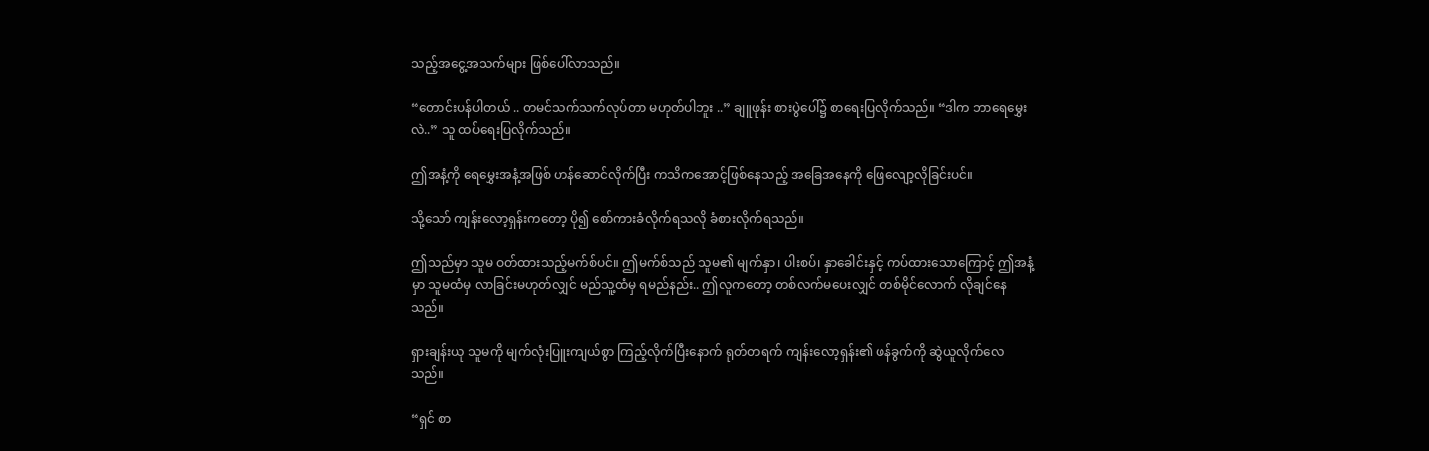သည့်အငွေ့အသက်များ ဖြစ်ပေါ်လာသည်။

“တောင်းပန်ပါတယ် .. တမင်သက်သက်လုပ်တာ မဟုတ်ပါဘူး ..” ချူဖုန်း စားပွဲပေါ်၌ စာရေးပြလိုက်သည်။ “ဒါက ဘာရေမွှေးလဲ..” သူ ထပ်ရေးပြလိုက်သည်။

ဤအနံ့ကို ရေမွှေးအနံ့အဖြစ် ဟန်ဆောင်လိုက်ပြီး ကသိကအောင့်ဖြစ်နေသည့် အခြေအနေကို ဖြေလျော့လိုခြင်းပင်။

သို့သော် ကျန်းလော့ရှန်းကတော့ ပို၍ စော်ကားခံလိုက်ရသလို ခံစားလိုက်ရသည်။

ဤသည်မှာ သူမ ဝတ်ထားသည့်မက်စ်ပင်။ ဤမက်စ်သည် သူမ၏ မျက်နှာ၊ ပါးစပ်၊ နှာခေါင်းနှင့် ကပ်ထားသောကြောင့် ဤအနံ့မှာ သူမထံမှ လာခြင်းမဟုတ်လျှင် မည်သူ့ထံမှ ရမည်နည်း.. ဤလူကတော့ တစ်လက်မပေးလျှင် တစ်မိုင်လောက် လိုချင်နေသည်။

ရှားချန်းယု သူမကို မျက်လုံးပြူးကျယ်စွာ ကြည့်လိုက်ပြီးနောက် ရုတ်တရက် ကျန်းလော့ရှန်း၏ ဖန်ခွက်ကို ဆွဲယူလိုက်လေသည်။

“ရှင် စာ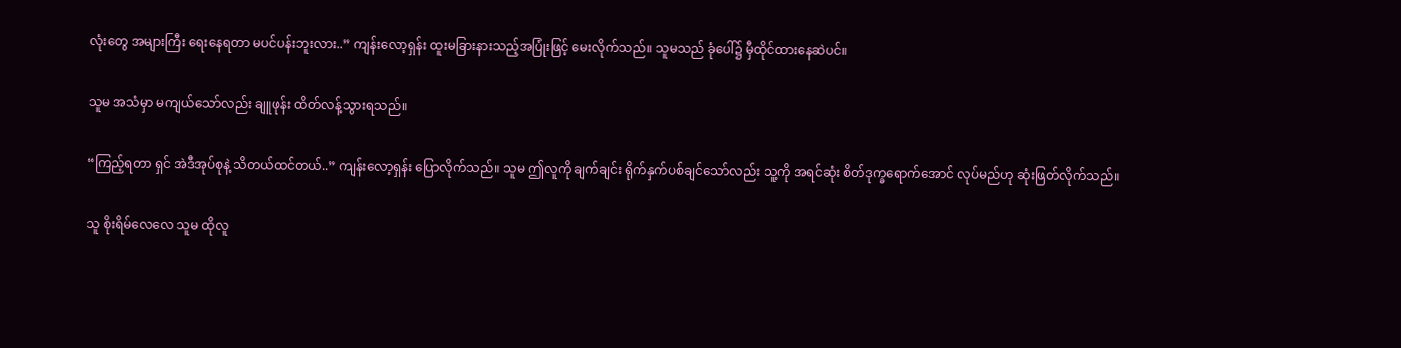လုံး‌တွေ အများကြီး ရေးနေရတာ မပင်ပန်းဘူးလား..” ကျန်းလော့ရှန်း ထူးမခြားနားသည့်အပြုံးဖြင့် မေးလိုက်သည်။ သူမသည် ခုံပေါ်၌ မှီထိုင်ထားနေဆဲပင်။

သူမ အသံမှာ မကျယ်သော်လည်း ချူဖုန်း ထိတ်လန့်သွားရသည်။

“ကြည့်ရတာ ရှင် အဲဒီအုပ်စုနဲ့ သိတယ်ထင်တယ်..” ကျန်းလော့ရှန်း ပြောလိုက်သည်။ သူမ ဤလူကို ချက်ချင်း ရိုက်နှက်ပစ်ချင်သော်လည်း သူ့ကို အရင်ဆုံး စိတ်ဒုက္ခရောက်အောင် လုပ်မည်ဟု ဆုံးဖြတ်လိုက်သည်။

သူ စိုးရိမ်လေလေ သူမ ထိုလူ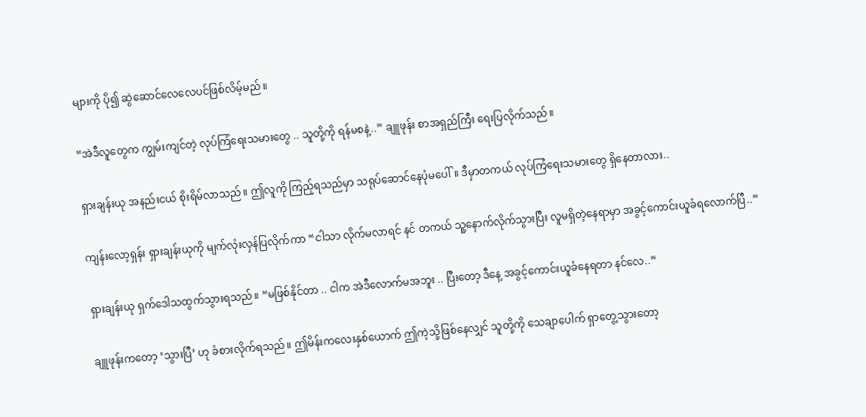များကို ပို၍ ဆွဲဆောင်လေလေပင်ဖြစ်လိမ့်မည်။

“အဲဒီလူတွေက ကျွမ်းကျင်တဲ့ လုပ်ကြံရေးသမားတွေ .. သူတို့ကို ရန်မစနဲ့..” ချူဖုန်း စာအရှည်ကြီး ရေးပြလိုက်သည်။

ရှားချန်းယု အနည်းငယ် စိုးရိမ်လာသည်။ ဤလူကို ကြည့်ရသည်မှာ သရုပ်ဆောင်နေပုံမပေါ်။ ဒီမှာတကယ် လုပ်ကြံရေးသမားတွေ ရှိနေတာလား..

ကျန်းလော့ရှန်း ရှားချန်းယုကို မျက်လုံးလှန်ပြလိုက်ကာ “ငါသာ လိုက်မလာရင် နင် တကယ် သူ့နောက်လိုက်သွားပြီး လူမရှိတဲ့နေရာမှာ အခွင့်ကောင်းယူခံရလောက်ပြီ..”

ရှားချန်းယု ရှက်ဒေါသထွက်သွားရသည်။ “မဖြစ်နိုင်တာ .. ငါက အဲဒီလောက်မအဘူး .. ပြီးတော့ ဒီနေ့ အခွင့်ကောင်းယူခံနေရတာ နင်လေ..”

ချူဖုန်းကတော့ ‘သွားပြီ’ ဟု ခံစားလိုက်ရသည်။ ဤမိန်းကလေးနှစ်ယောက် ဤကဲ့သို့ဖြစ်နေလျှင် သူတို့ကို သေချာပေါက် ရှာတွေ့သွားတော့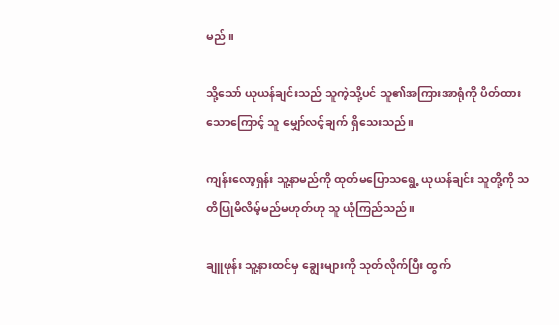မည်။

သို့သော် ယုယန်ချင်းသည် သူကဲ့သို့ပင် သူ၏အကြားအာရုံကို ပိတ်ထားသောကြောင့် သူ မျှော်လင့်ချက် ရှိသေးသည်။

ကျန်းလော့ရှန်း သူ့နာမည်ကို ထုတ်မပြောသရွေ့ ယုယန်ချင်း သူတို့ကို သတိပြုမိလိမ့်မည်မဟုတ်ဟု သူ ယုံကြည်သည်။

ချူဖုန်း သူ့နားထင်မှ ချွေးများကို သုတ်လိုက်ပြီး ထွက်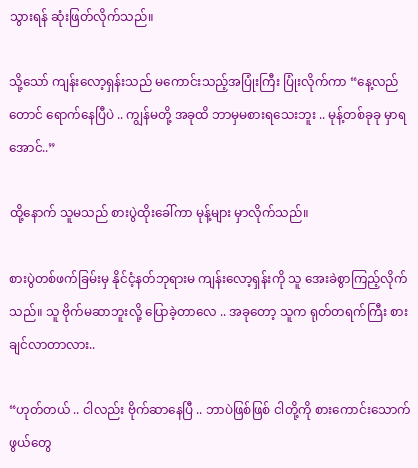သွားရန် ဆုံးဖြတ်လိုက်သည်။

သို့သော် ကျန်းလော့ရှန်းသည် မကောင်းသည့်အပြုံးကြီး ပြုံးလိုက်ကာ “နေ့လည်တောင် ရောက်နေပြီပဲ .. ကျွန်မတို့ အခုထိ ဘာမှမစားရသေးဘူး .. မုန့်တစ်ခုခု မှာရအောင်..”

ထို့နောက် သူမသည် စားပွဲထိုးခေါ်ကာ မုန့်များ မှာလိုက်သည်။

စားပွဲတစ်ဖက်ခြမ်းမှ နိုင်ငံ့နတ်ဘုရားမ ကျန်းလော့ရှန်းကို သူ အေးခဲစွာကြည့်လိုက်သည်။ သူ ဗိုက်မဆာဘူးလို့ ပြောခဲ့တာလေ .. အခုတော့ သူက ရုတ်တရက်ကြီး စားချင်လာတာလား..

“ဟုတ်တယ် .. ငါလည်း ဗိုက်ဆာနေပြီ .. ဘာပဲဖြစ်ဖြစ် ငါတို့ကို စားကောင်းသောက်ဖွယ်တွေ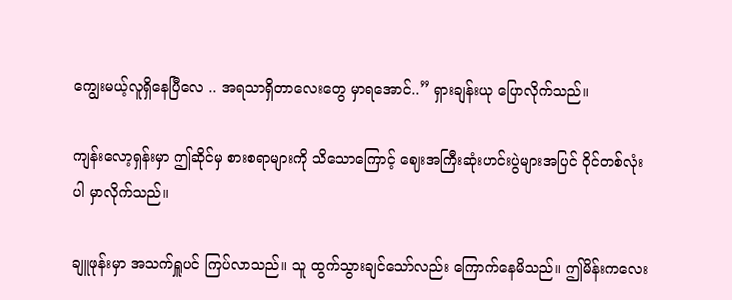ကျွေးမယ့်လူရှိနေပြီလေ .. အရသာရှိတာလေးတွေ မှာရအောင်..” ရှားချန်းယု ပြောလိုက်သည်။

ကျန်းလော့ရှန်းမှာ ဤဆိုင်မှ စားစရာများကို သိသောကြောင့် ဈေးအကြီးဆုံးဟင်းပွဲများအပြင် ဝိုင်တစ်လုံးပါ မှာလိုက်သည်။

ချူဖုန်းမှာ အသက်ရှူပင် ကြပ်လာသည်။ သူ ထွက်သွားချင်သော်လည်း ကြောက်နေမိသည်။ ဤမိန်းကလေး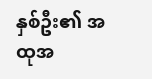နှစ်ဦး၏ အထုအ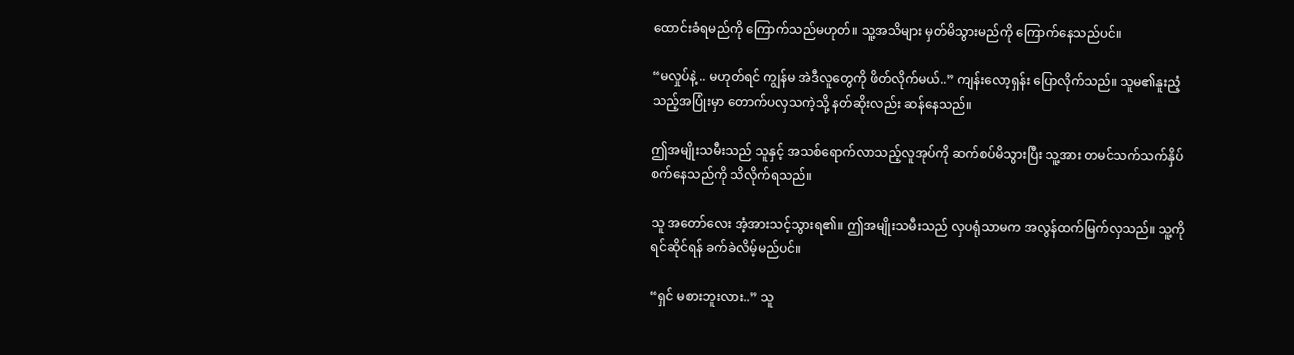ထောင်းခံရမည်ကို ကြောက်သည်မဟုတ်။ သူ့အသိများ မှတ်မိသွားမည်ကို ကြောက်နေသည်ပင်။

“မလှုပ်နဲ့ .. မဟုတ်ရင် ကျွန်မ အဲဒီလူတွေကို ဖိတ်လိုက်မယ်..” ကျန်းလော့ရှန်း ပြောလိုက်သည်။ သူမ၏နူးညံ့သည့်အပြုံးမှာ တောက်ပလှသကဲ့သို့ နတ်ဆိုးလည်း ဆန်နေသည်။

ဤအမျိုးသမီးသည် သူနှင့် အသစ်ရောက်လာသည့်လူအုပ်ကို ဆက်စပ်မိသွားပြီး သူ့အား တမင်သက်သက်နှိပ်စက်နေသည်ကို သိလိုက်ရသည်။

သူ အတော်လေး အံ့အားသင့်သွားရ၏။ ဤအမျိုးသမီးသည် လှပရုံသာမက အလွန်ထက်မြက်လှသည်။ သူ့ကို ရင်ဆိုင်ရန် ခက်ခဲလိမ့်မည်ပင်။

“ရှင် မစားဘူးလား..” သူ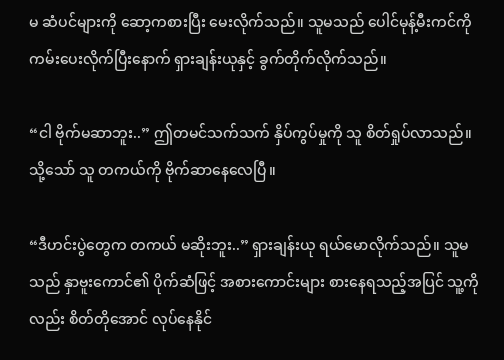မ ဆံပင်များကို ဆော့ကစားပြီး မေးလိုက်သည်။ သူမသည် ပေါင်မုန့်မီးကင်ကို ကမ်းပေးလိုက်ပြီးနောက် ရှားချန်းယုနှင့် ခွက်တိုက်လိုက်သည်။

“ငါ ဗိုက်မဆာဘူး..” ဤတမင်သက်သက် နှိပ်ကွပ်မှုကို သူ စိတ်ရှုပ်လာသည်။ သို့သော် သူ တကယ်ကို ဗိုက်ဆာနေလေပြီ။

“ဒီဟင်းပွဲတွေက တကယ် မဆိုးဘူး..” ရှားချန်းယု ရယ်မောလိုက်သည်။ သူမသည် နှာဗူးကောင်၏ ပိုက်ဆံဖြင့် အစားကောင်းများ စားနေရသည့်အပြင် သူ့ကိုလည်း စိတ်တိုအောင် လုပ်နေနိုင်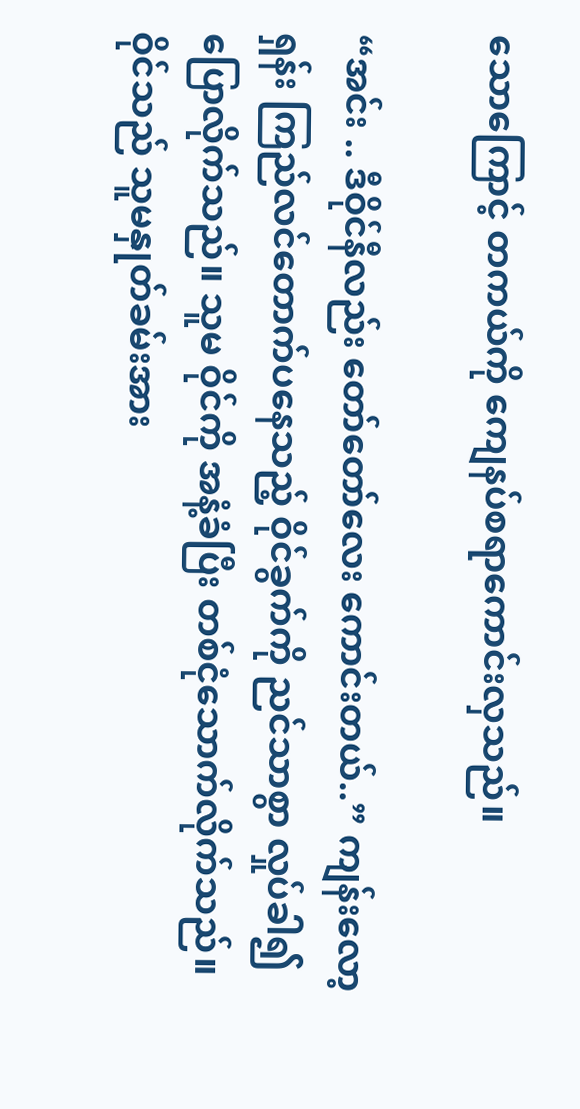သောကြောင့် တကယ်ကို‌ ကျေနပ်စရာကောင်းလှသည်။

“အင်း .. ဒီဝိုင်နီလည်း တော်တော်လေး ကောင်းတယ်..” ကျန်းလော့ရှန်း ကြည်လင်တောက်ပနေသည့် ဝိုင်ခွက်ကို ညင်သာစွာ လှုပ်ခါ၍ ပြောလိုက်သည်။ သူမ ဝိုင်ကို အနံ့ခံပြီး တစ်ငုံသောက်လိုက်သည်။ ဝိုင်သည် သူမနှုတ်ခမ်းအား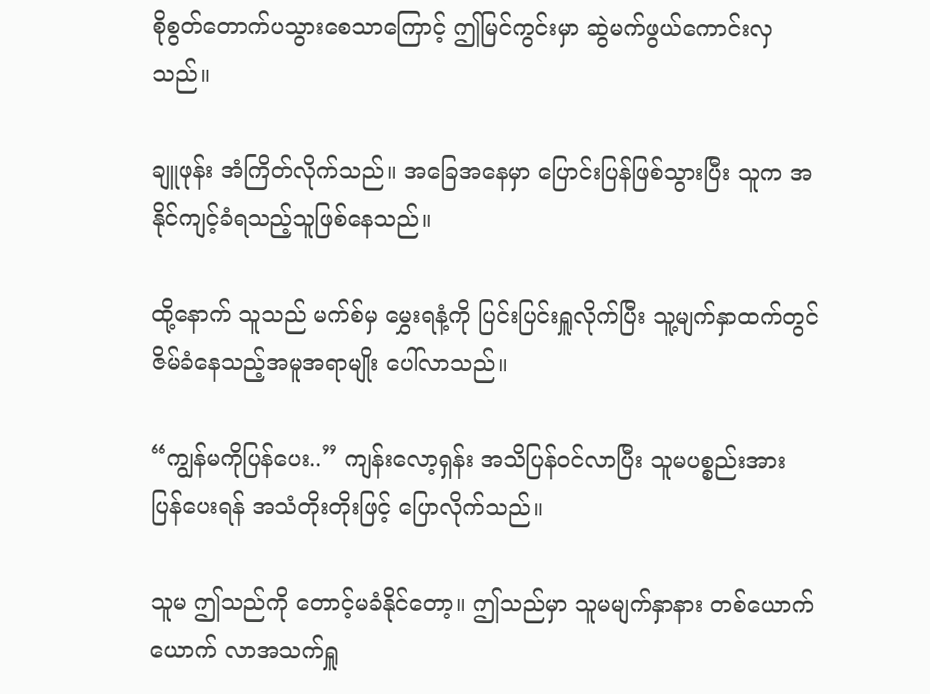စိုစွတ်တောက်ပသွားစေသာကြောင့် ဤမြင်ကွင်းမှာ ဆွဲမက်ဖွယ်ကောင်းလှသည်။

ချူဖုန်း အံကြိတ်လိုက်သည်။ အခြေအနေမှာ ပြောင်းပြန်ဖြစ်သွားပြီး သူက အနိုင်ကျင့်ခံရသည့်သူဖြစ်နေသည်။

ထို့နောက် သူသည် မက်စ်မှ မွှေးရနံ့ကို ပြင်းပြင်းရှူလိုက်ပြီး သူ့မျက်နှာထက်တွင် ဇိမ်ခံနေသည့်အမူအရာမျိုး ပေါ်လာသည်။

“ကျွန်မကိုပြန်ပေး..” ကျန်းလော့ရှန်း အသိပြန်ဝင်လာပြီး သူမပစ္စည်းအား ပြန်ပေးရန် အသံတိုးတိုးဖြင့် ပြောလိုက်သည်။

သူမ ဤသည်ကို တောင့်မခံနိုင်တော့။ ဤသည်မှာ သူမမျက်နှာနား တစ်ယောက်ယောက် လာအသက်ရှူ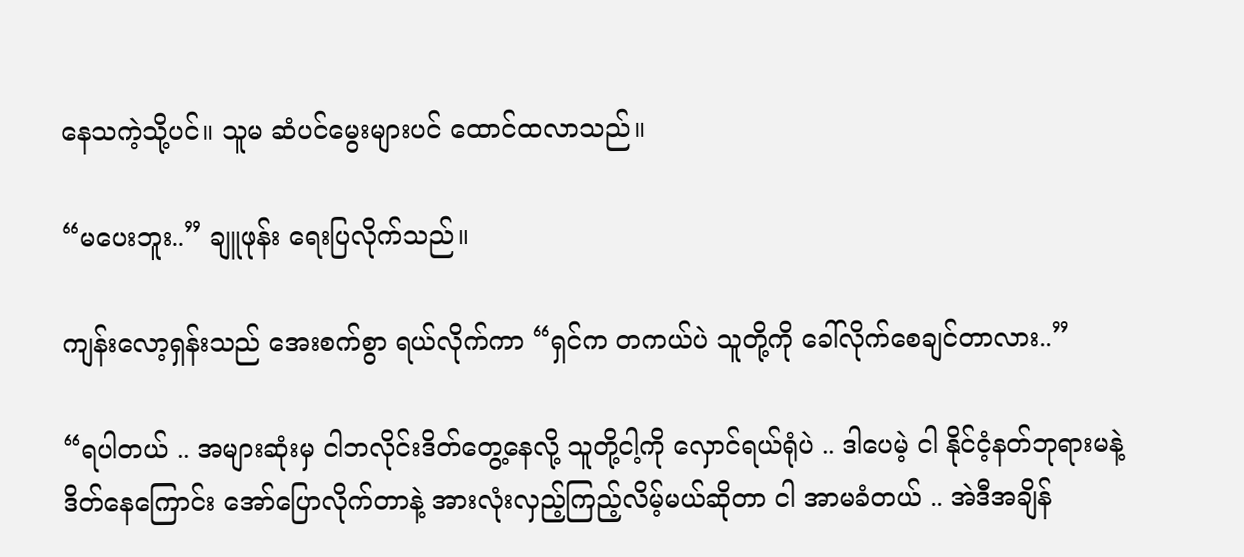နေသကဲ့သို့ပင်။ သူမ ဆံပင်မွေးများပင် ထောင်ထလာသည်။

“မပေးဘူး..” ချူဖုန်း ရေးပြလိုက်သည်။

ကျန်းလော့ရှန်းသည် အေးစက်စွာ ရယ်လိုက်ကာ “ရှင်က တကယ်ပဲ သူတို့ကို ခေါ်လိုက်စေချင်တာလား..”

“ရပါတယ် .. အများဆုံးမှ ငါဘလိုင်းဒိတ်တွေ့နေလို့ သူတို့ငါ့ကို လှောင်ရယ်ရုံပဲ .. ဒါပေမဲ့ ငါ နိုင်ငံ့နတ်ဘုရားမနဲ့ ဒိတ်နေကြောင်း အော်ပြောလိုက်တာနဲ့ အားလုံးလှည့်ကြည့်လိမ့်မယ်ဆိုတာ ငါ အာမခံတယ် .. အဲဒီအချိန်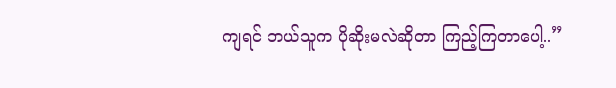ကျရင် ဘယ်သူက ပိုဆိုးမလဲဆိုတာ ကြည့်ကြတာပေါ့..”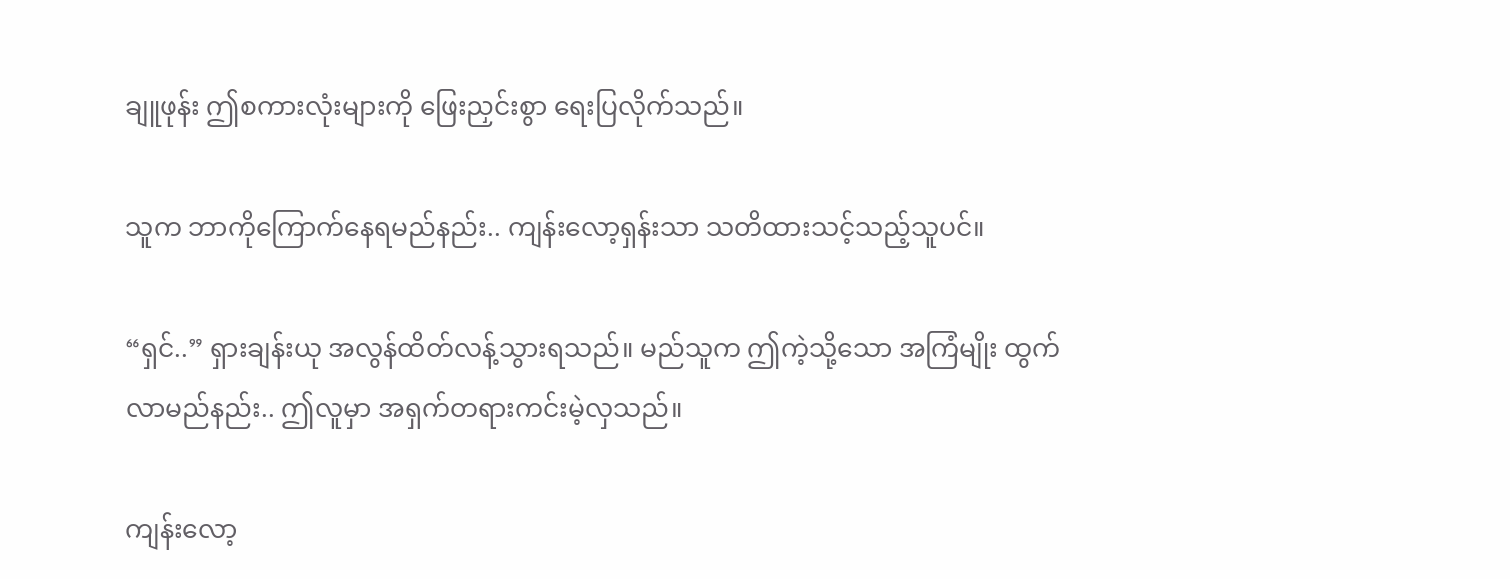ချူဖုန်း ဤစကားလုံးများကို ဖြေးညှင်းစွာ ရေးပြလိုက်သည်။

သူက ဘာကိုကြောက်နေရမည်နည်း.. ကျန်းလော့ရှန်းသာ သတိထားသင့်သည့်သူပင်။

“ရှင်..” ရှားချန်းယု အလွန်ထိတ်လန့်သွားရသည်။ မည်သူက ဤကဲ့သို့သော အကြံမျိုး ထွက်လာမည်နည်း.. ဤလူမှာ အရှက်တရားကင်းမဲ့လှသည်။

ကျန်းလော့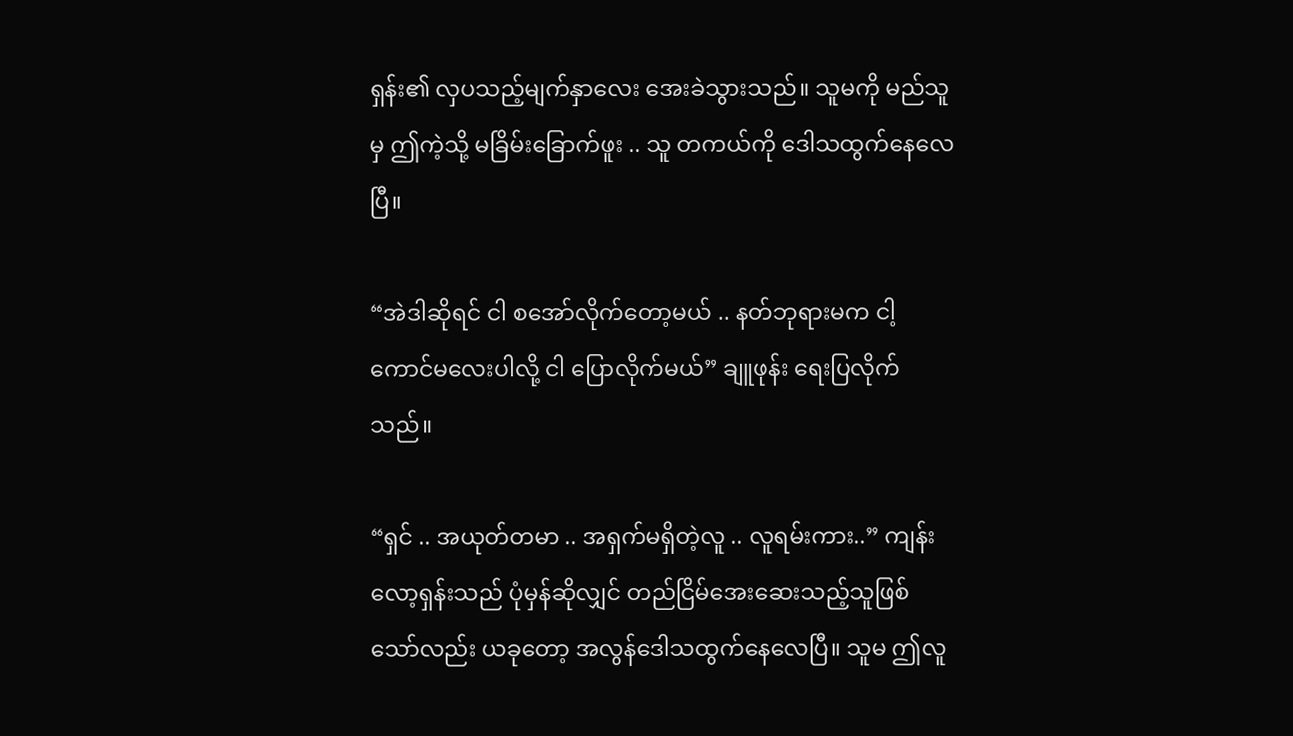ရှန်း၏ လှပသည့်မျက်နှာလေး အေးခဲသွားသည်။ သူမကို မည်သူမှ ဤကဲ့သို့ မခြိမ်းခြောက်ဖူး .. သူ တကယ်ကို ဒေါသထွက်နေလေပြီ။

“အဲဒါဆိုရင် ငါ စအော်လိုက်တော့မယ် .. နတ်ဘုရားမက ငါ့ကောင်မလေးပါလို့ ငါ ပြောလိုက်မယ်” ချူဖုန်း ရေးပြလိုက်သည်။

“ရှင် .. အယုတ်တမာ .. အရှက်မရှိတဲ့လူ .. လူရမ်းကား..” ကျန်းလော့ရှန်းသည် ပုံမှန်ဆိုလျှင် တည်ငြိမ်အေးဆေးသည့်သူဖြစ်သော်လည်း ယခုတော့ အလွန်ဒေါသထွက်နေလေပြီ။ သူမ ဤလူ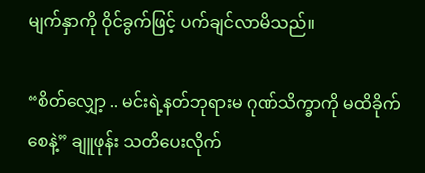မျက်နှာကို ဝိုင်ခွက်ဖြင့် ပက်ချင်လာမိသည်။

“စိတ်လျှော့ .. မင်းရဲ့နတ်ဘုရားမ ဂုဏ်သိက္ခာကို မထိခိုက်စေနဲ့” ချူဖုန်း သတိပေးလိုက်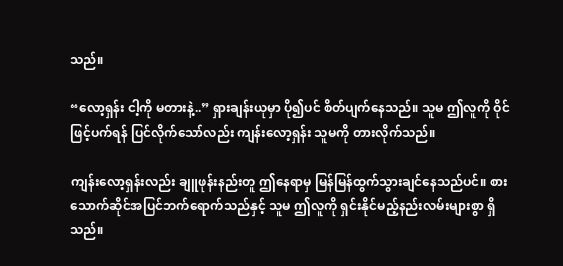သည်။

“လော့ရှန်း ငါ့ကို မတားနဲ့..” ရှားချန်းယုမှာ ပို၍ပင် စိတ်ပျက်နေသည်။ သူမ ဤလူကို ဝိုင်ဖြင့်ပက်ရန် ပြင်လိုက်သော်လည်း ကျန်းလော့ရှန်း သူမကို တားလိုက်သည်။

ကျန်းလော့ရှန်းလည်း ချူဖုန်းနည်းတူ ဤနေရာမှ မြန်မြန်ထွက်သွားချင်နေသည်ပင်။ စားသောက်ဆိုင်အပြင်ဘက်ရောက်သည်နှင့် သူမ ဤလူကို ရှင်းနိုင်မည့်နည်းလမ်းများစွာ ရှိသည်။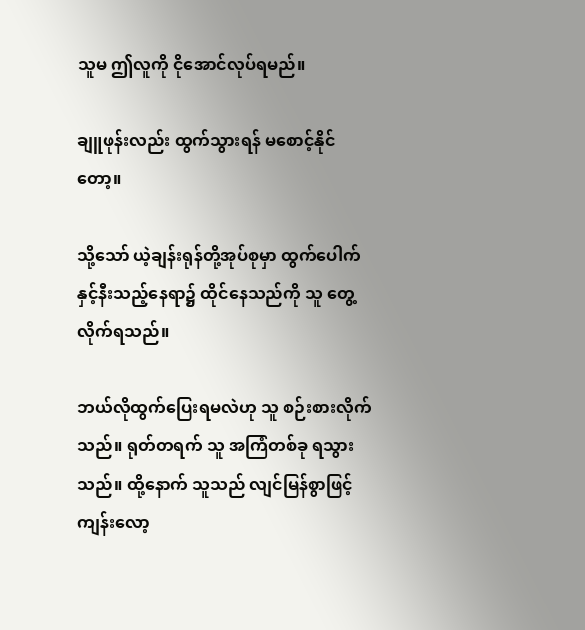သူမ ဤလူကို ငိုအောင်လုပ်ရမည်။

ချူဖုန်းလည်း ထွက်သွားရန် မစောင့်နိုင်တော့။

သို့သော် ယဲ့ချန်းရုန်တို့အုပ်စုမှာ ထွက်ပေါက်နှင့်နီးသည့်နေရာ၌ ထိုင်နေသည်ကို သူ တွေ့လိုက်ရသည်။

ဘယ်လိုထွက်ပြေးရမလဲဟု သူ စဉ်းစားလိုက်သည်။ ရုတ်တရက် သူ အကြံတစ်ခု ရသွားသည်။ ထို့နောက် သူသည် လျင်မြန်စွာဖြင့် ကျန်းလော့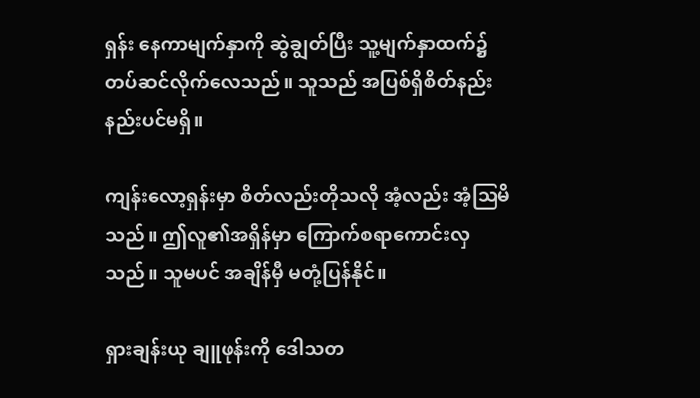ရှန်း နေကာမျက်နှာကို ဆွဲချွတ်ပြီး သူ့မျက်နှာထက်၌ တပ်ဆင်လိုက်လေသည်။ သူသည် အပြစ်ရှိစိတ်နည်းနည်းပင်မရှိ။

ကျန်းလော့ရှန်းမှာ စိတ်လည်းတိုသလို အံ့လည်း အံ့ဩမိသည်။ ဤလူ၏အရှိန်မှာ ကြောက်စရာကောင်းလှသည်။ သူမပင် အချိန်မှီ မတုံ့ပြန်နိုင်။

ရှားချန်းယု ချူဖုန်းကို ဒေါသတ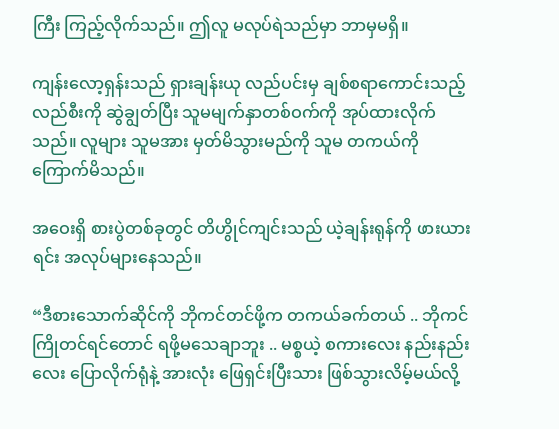ကြီး ကြည့်လိုက်သည်။ ဤလူ မလုပ်ရဲသည်မှာ ဘာမှမရှိ။

ကျန်းလော့ရှန်းသည် ရှားချန်းယု လည်ပင်းမှ ချစ်စရာကောင်းသည့်လည်စီးကို ဆွဲချွတ်ပြီး သူမမျက်နှာတစ်ဝက်ကို အုပ်ထားလိုက်သည်။ လူများ သူမအား မှတ်မိသွားမည်ကို သူမ တကယ်ကို ကြောက်မိသည်။

အဝေးရှိ စားပွဲတစ်ခုတွင် တိဟွိုင်ကျင်းသည် ယဲ့ချန်းရုန်ကို ဖားယားရင်း အလုပ်များနေသည်။

“ဒီစားသောက်ဆိုင်ကို ဘိုကင်တင်ဖို့က တကယ်ခက်တယ် .. ဘိုကင်ကြိုတင်ရင်တောင် ရဖို့မသေချာဘူး .. မစ္စယဲ့ စကားလေး နည်းနည်းလေး ပြောလိုက်ရုံနဲ့ အားလုံး ဖြေရှင်းပြီးသား ဖြစ်သွားလိမ့်မယ်လို့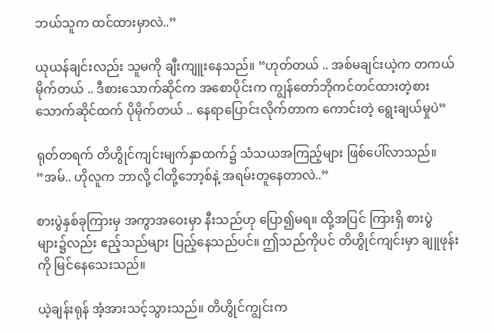ဘယ်သူက ထင်ထားမှာလဲ..”

ယုယန်ချင်းလည်း သူမကို ချီးကျူးနေသည်။ “ဟုတ်တယ် .. အစ်မချင်းယဲ့က တကယ်မိုက်တယ် .. ဒီစားသောက်ဆိုင်က အစောပိုင်းက ကျွန်တော်ဘိုကင်တင်ထားတဲ့စားသောက်ဆိုင်ထက် ပိုမိုက်တယ် .. နေရာပြောင်းလိုက်တာက ကောင်းတဲ့ ရွေးချယ်မှုပဲ”

ရုတ်တရက် တိဟွိုင်ကျင်းမျက်နှာထက်၌ သံသယအကြည့်များ ဖြစ်ပေါ်လာသည်။ “အမ်.. ဟိုလူက ဘာလို့ ငါတို့ဘော့စ်နဲ့ အရမ်းတူနေတာလဲ..”

စားပွဲနှစ်ခုကြားမှ အကွာအဝေးမှာ နီးသည်ဟု ပြော၍မရ။ ထို့အပြင် ကြားရှိ စားပွဲများ၌လည်း ဧည့်သည်များ ပြည့်နေသည်ပင်။ ဤသည်ကိုပင် တိဟွိုင်ကျင်းမှာ ချူဖုန်းကို မြင်နေသေးသည်။

ယဲ့ချန်းရုန် အံ့အားသင့်သွားသည်။ တိဟွိုင်ကျွင်းက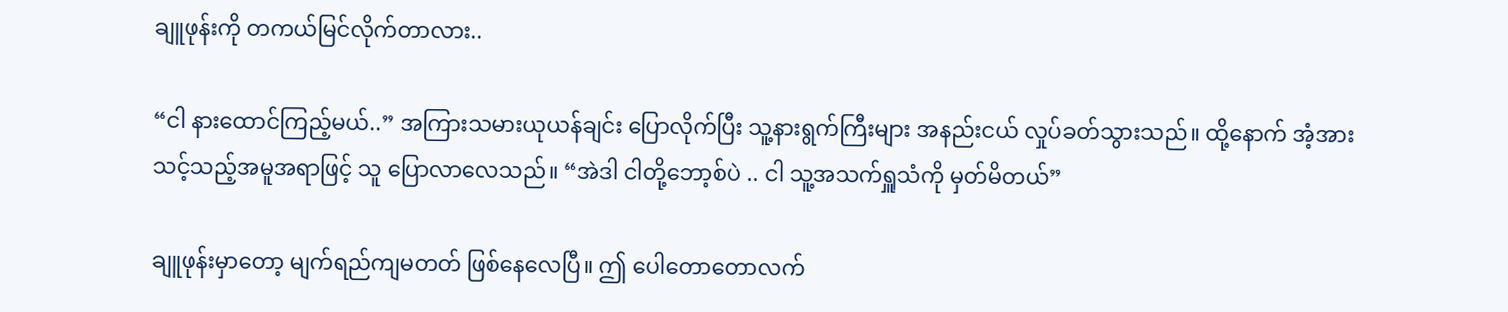ချူဖုန်းကို တကယ်မြင်လိုက်တာလား..

“ငါ နားထောင်ကြည့်မယ်..” အကြားသမားယုယန်ချင်း ပြောလိုက်ပြီး သူ့နားရွက်ကြီးများ အနည်းငယ် လှုပ်ခတ်သွားသည်။ ထို့နောက် အံ့အားသင့်သည့်အမူအရာဖြင့် သူ ပြောလာလေသည်။ “အဲဒါ ငါတို့ဘော့စ်ပဲ .. ငါ သူ့အသက်ရှူသံကို မှတ်မိတယ်”

ချူဖုန်းမှာတော့ မျက်ရည်ကျမတတ် ဖြစ်နေလေပြီ။ ဤ ပေါတောတောလက်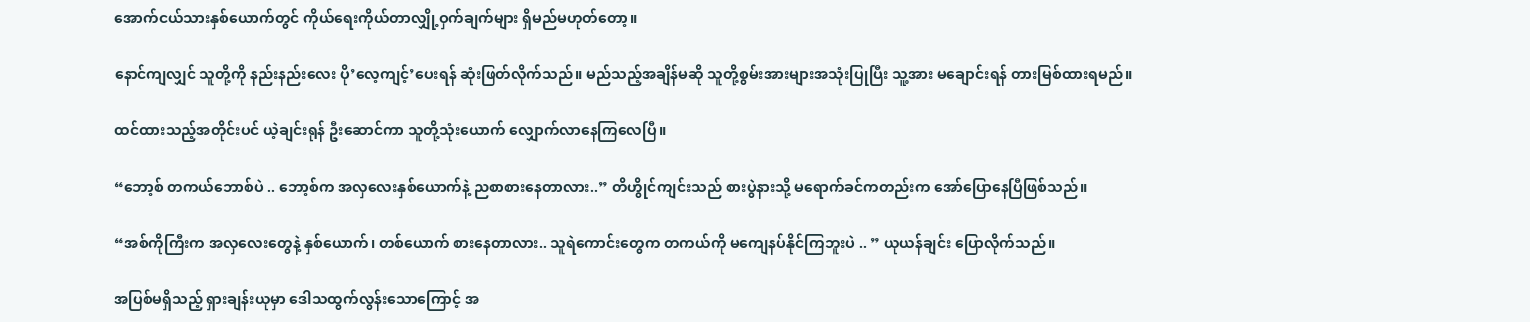အောက်ငယ်သားနှစ်ယောက်တွင် ကိုယ်ရေးကိုယ်တာလျှို့ဝှက်ချက်များ ရှိမည်မဟုတ်တော့။

နောင်ကျလျှင် သူတို့ကို နည်းနည်းလေး ပို’လေ့ကျင့်’ပေးရန် ဆုံးဖြတ်လိုက်သည်။ မည်သည့်အချိန်မဆို သူတို့စွမ်းအားများအသုံးပြုပြီး သူ့အား မချောင်းရန် တားမြစ်ထားရမည်။

ထင်ထားသည့်အတိုင်းပင် ယဲ့ချင်းရုန် ဦးဆောင်ကာ သူတို့သုံးယောက် လျှောက်လာနေကြလေပြီ။

“ဘော့စ် တကယ်ဘောစ်ပဲ .. ဘော့စ်က အလှလေးနှစ်ယောက်နဲ့ ညစာစားနေတာလား..” တိဟွိုင်ကျင်းသည် စားပွဲနားသို့ မရောက်ခင်ကတည်းက အော်ပြောနေပြီဖြစ်သည်။

“အစ်ကိုကြီးက အလှလေးတွေနဲ့ နှစ်ယောက်၊ တစ်ယောက် စားနေတာလား.. သူရဲကောင်းတွေက တကယ်ကို မကျေနပ်နိုင်ကြဘူးပဲ .. ” ယုယန်ချင်း ပြောလိုက်သည်။

အပြစ်မရှိသည့် ရှားချန်းယုမှာ ဒေါသထွက်လွန်းသောကြောင့် အ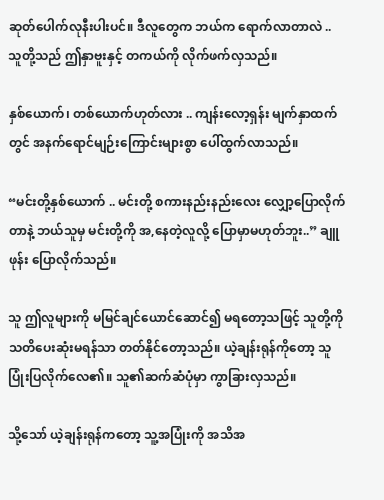ဆုတ်ပေါက်လုနီးပါးပင်။ ဒီလူတွေက ဘယ်က ရောက်လာတာလဲ .. သူတို့သည် ဤနှာဗူးနှင့် တကယ်ကို လိုက်ဖက်လှသည်။

နှစ်ယောက်၊ တစ်ယောက်ဟုတ်လား .. ကျန်းလော့ရှန်း မျက်နှာထက်တွင် အနက်ရောင်မျဉ်းကြောင်းများစွာ ပေါ်ထွက်လာသည်။

“မင်းတို့နှစ်ယောက် .. မင်းတို့ စကားနည်းနည်းလေး လျှော့ပြောလိုက်တာနဲ့ ဘယ်သူမှ မင်းတို့ကို အ,နေတဲ့လူလို့ ပြောမှာမဟုတ်ဘူး..” ချူဖုန်း ပြောလိုက်သည်။

သူ ဤလူများကို မမြင်ချင်ယောင်ဆောင်၍ မရတော့သဖြင့် သူတို့ကို သတိပေးဆုံးမရန်သာ တတ်နိုင်တော့သည်။ ယဲ့ချန်းရုန်ကိုတော့ သူ ပြုံးပြလိုက်လေ၏။ သူ၏ဆက်ဆံပုံမှာ ကွာခြားလှသည်။

သို့သော် ယဲ့ချန်းရုန်ကတော့ သူ့အပြုံးကို အသိအ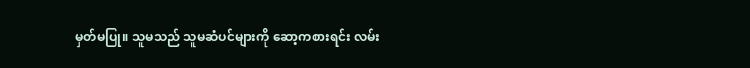မှတ်မပြု။ သူမသည် သူမဆံပင်များကို ဆော့ကစားရင်း လမ်း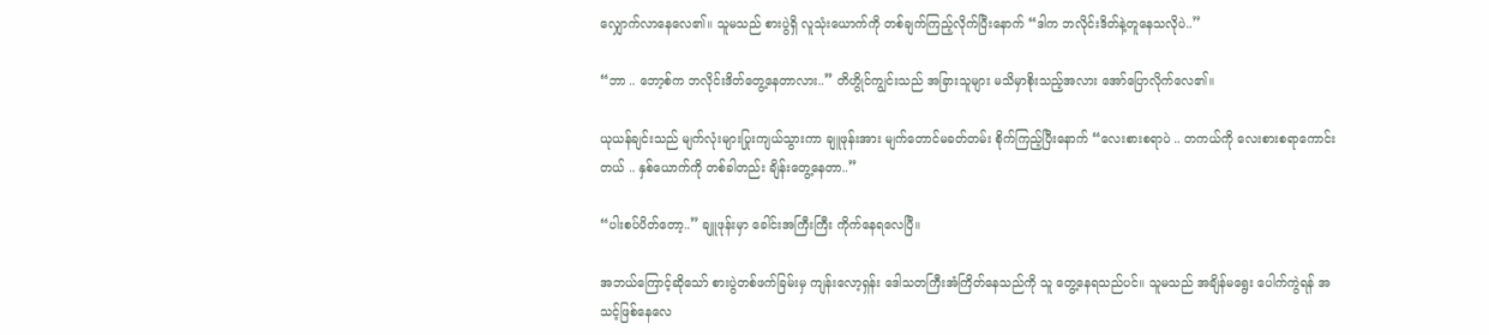လျှောက်လာနေလေ၏။ သူမသည် စားပွဲရှိ လူသုံးယောက်ကို တစ်ချက်ကြည့်လိုက်ပြီးနောက် “ဒါက ဘလိုင်းဒိတ်နဲ့တူနေသလိုပဲ..”

“ဘာ .. ဘော့စ်က ဘလိုင်းဒိတ်တွေ့နေတာလား..” တိဟွိုင်ကျွင်းသည် အခြားသူများ မသိမှာစိုးသည့်အလား အော်ပြောလိုက်လေ၏။

ယုယန်ချင်းသည် မျက်လုံးများပြုးကျယ်သွားကာ ချူဖုန်းအား မျက်တောင်မခတ်တမ်း စိုက်ကြည့်ပြီးနောက် “လေးစားစရာပဲ .. တကယ်ကို လေးစားစရာကောင်းတယ် .. နှစ်ယောက်ကို တစ်ခါတည်း ချိန်းတွေ့နေတာ..”

“ပါးစပ်ပိတ်တော့..” ချူဖုန်းမှာ ခေါင်းအကြီးကြီး ကိုက်နေရလေပြီ။

အဘယ်ကြောင့်ဆိုသော် စားပွဲတစ်ဖက်ခြမ်းမှ ကျန်းလော့ရှန်း ဒေါသတကြီးအံကြိတ်နေသည်ကို သူ တွေ့နေရသည်ပင်။ သူမသည် အချိန်မရွေး ပေါက်ကွဲရန် အသင့်ဖြစ်နေလေ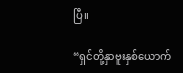ပြီ။

“ရှင်တို့နှာဗူးနှစ်ယောက်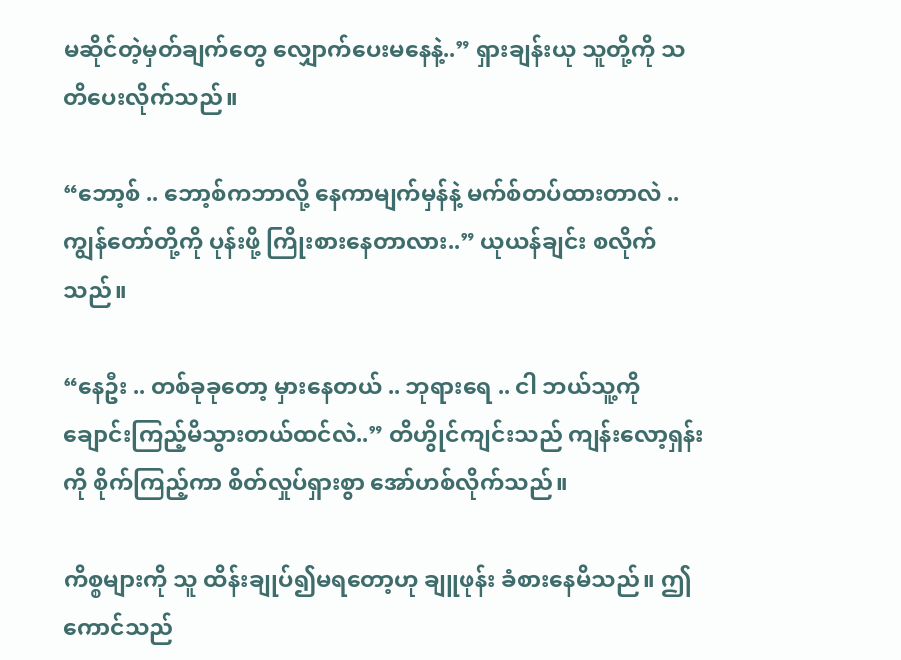မဆိုင်တဲ့မှတ်ချက်တွေ လျှောက်ပေးမနေနဲ့..” ရှားချန်းယု သူတို့ကို သတိပေးလိုက်သည်။

“ဘော့စ် .. ဘော့စ်ကဘာလို့ နေကာမျက်မှန်နဲ့ မက်စ်တပ်ထားတာလဲ .. ကျွန်တော်တို့ကို ပုန်းဖို့ ကြိုးစားနေတာလား..” ယုယန်ချင်း စလိုက်သည်။

“နေဦး .. တစ်ခုခုတော့ မှားနေတယ် .. ဘုရားရေ .. ငါ ဘယ်သူ့ကို ချောင်းကြည့်မိသွားတယ်ထင်လဲ..” တိဟွိုင်ကျင်းသည် ကျန်းလော့ရှန်းကို စိုက်ကြည့်ကာ စိတ်လှုပ်ရှားစွာ အော်ဟစ်လိုက်သည်။

ကိစ္စများကို သူ ထိန်းချုပ်၍မရတော့ဟု ချူဖုန်း ခံစားနေမိသည်။ ဤကောင်သည်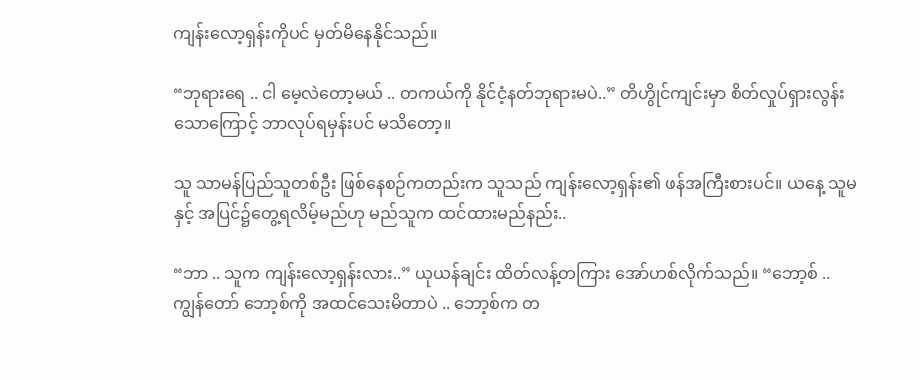ကျန်းလော့ရှန်းကိုပင် မှတ်မိနေနိုင်သည်။

“ဘုရားရေ .. ငါ မေ့လဲတော့မယ် .. တကယ်ကို နိုင်ငံ့နတ်ဘုရားမပဲ..” တိဟွိုင်ကျင်းမှာ စိတ်လှုပ်ရှားလွန်းသောကြောင့် ဘာလုပ်ရမှန်းပင် မသိတော့။

သူ သာမန်ပြည်သူတစ်ဦး ဖြစ်နေစဉ်ကတည်းက သူသည် ကျန်းလော့ရှန်း၏ ဖန်အကြီးစားပင်။ ယနေ့ သူမနှင့် အပြင်၌တွေ့ရလိမ့်မည်ဟု မည်သူက ထင်ထားမည်နည်း..

“ဘာ .. သူက ကျန်းလော့ရှန်းလား..” ယုယန်ချင်း ထိတ်လန့်တကြား‌ အော်ဟစ်လိုက်သည်။ “ဘော့စ် .. ကျွန်တော် ဘော့စ်ကို အထင်သေးမိတာပဲ .. ဘော့စ်က တ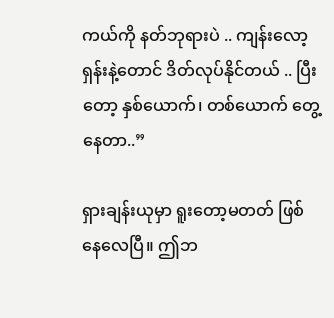ကယ်ကို နတ်ဘုရားပဲ .. ကျန်းလော့ရှန်းနဲ့တောင် ဒိတ်လုပ်နိုင်တယ် .. ပြီးတော့ နှစ်ယောက်၊ တစ်ယောက် တွေ့နေတာ..”

ရှားချန်းယုမှာ ရူးတော့မတတ် ဖြစ်နေလေပြီ။ ဤဘ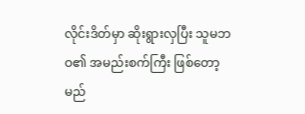လိုင်းဒိတ်မှာ ဆိုးရွားလှပြီး သူမဘဝ၏ အမည်းစက်ကြီး ဖြစ်တော့မည်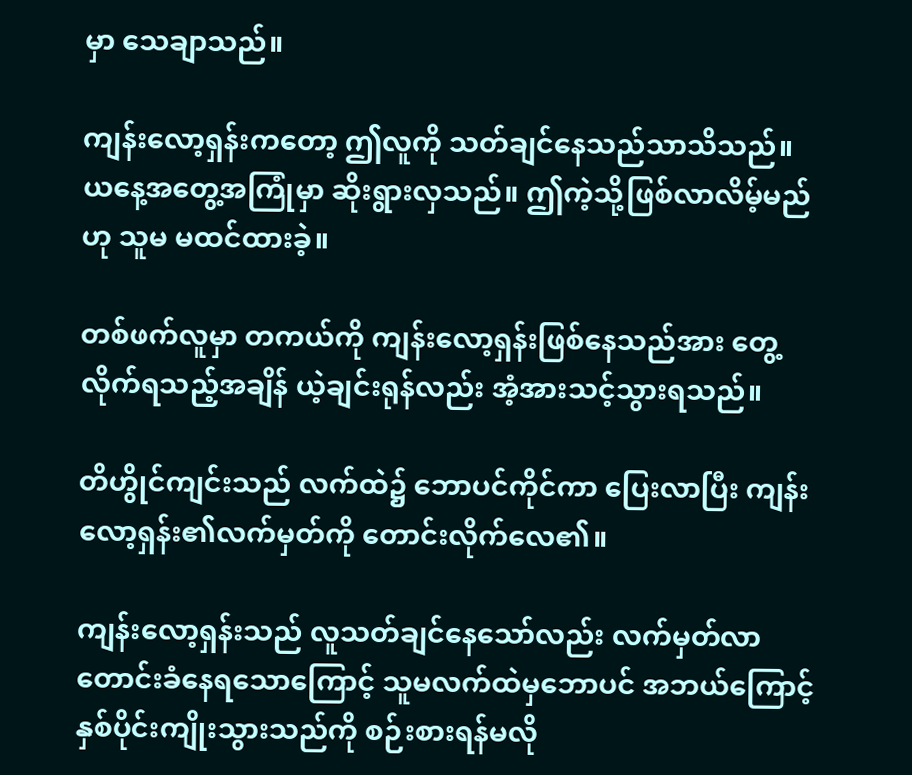မှာ သေချာသည်။

ကျန်းလော့ရှန်းကတော့ ဤလူကို သတ်ချင်နေသည်သာသိသည်။ ယနေ့အတွေ့အကြုံမှာ ဆိုးရွားလှသည်။ ဤကဲ့သို့ဖြစ်လာလိမ့်မည်ဟု သူမ မထင်ထားခဲ့။

တစ်ဖက်လူမှာ တကယ်ကို ကျန်းလော့ရှန်းဖြစ်နေသည်အား တွေ့လိုက်ရသည့်အချိန် ယဲ့ချင်းရုန်လည်း အံ့အားသင့်သွားရသည်။

တိဟွိုင်ကျင်းသည် လက်ထဲ၌ ဘောပင်ကိုင်ကာ ပြေးလာပြီး ကျန်းလော့ရှန်း၏လက်မှတ်ကို တောင်းလိုက်လေ၏။

ကျန်းလော့ရှန်းသည် လူသတ်ချင်နေသော်လည်း လက်မှတ်လာတောင်းခံနေရသောကြောင့် သူမလက်ထဲမှဘောပင် အဘယ်ကြောင့်နှစ်ပိုင်းကျိုးသွားသည်ကို စဉ်းစားရန်မလို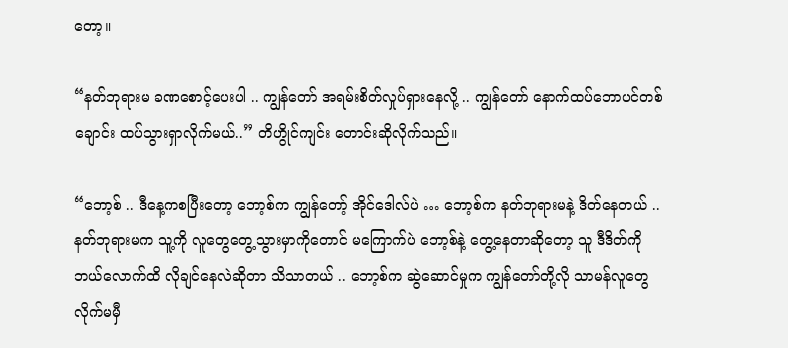တော့။

“နတ်ဘုရားမ ခဏစောင့်ပေးပါ .. ကျွန်တော် အရမ်းစိတ်လှုပ်ရှားနေလို့ .. ကျွန်တော် နောက်ထပ်ဘောပင်တစ်ချောင်း ထပ်သွားရှာလိုက်မယ်..” တိဟွိုင်ကျင်း တောင်းဆိုလိုက်သည်။

“ဘော့စ် .. ဒီနေ့ကစပြီးတော့ ဘော့စ်က ကျွန်တော့် အိုင်ဒေါလ်ပဲ … ဘော့စ်က နတ်ဘုရားမနဲ့ ဒိတ်နေတယ် .. နတ်ဘုရားမက သူ့ကို လူတွေတွေ့သွားမှာကိုတောင် မကြောက်ပဲ ဘော့စ်နဲ့ တွေ့နေတာဆိုတော့ သူ ဒီဒိတ်ကို ဘယ်လောက်ထိ လိုချင်နေလဲဆိုတာ သိသာတယ် .. ဘော့စ်က ဆွဲဆောင်မှုက ကျွန်တော်တို့လို သာမန်လူတွေ လိုက်မမှီ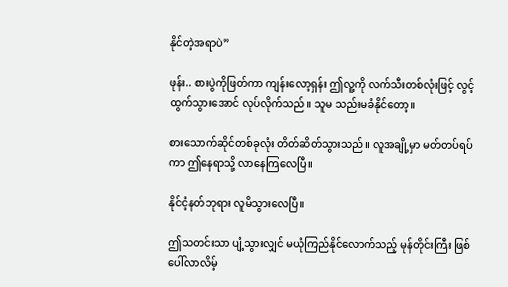နိုင်တဲ့အရာပဲ”

ဖုန်း.. စားပွဲကိုဖြတ်ကာ ကျန်းလော့ရှန်း ဤလူ့ကို လက်သီးတစ်လုံးဖြင့် လွင့်ထွက်သွားအောင် လုပ်လိုက်သည်။ သူမ သည်းမခံနိုင်တော့။

စားသောက်ဆိုင်တစ်ခုလုံး တိတ်ဆိတ်သွားသည်။ လူအချို့မှာ မတ်တပ်ရပ်ကာ ဤနေရာသို့ လာနေကြလေပြီ။

နိုင်ငံ့နတ်ဘုရား လူမိသွားလေပြီ။

ဤသတင်းသာ ပျံ့သွားလျှင် မယုံကြည်နိုင်လောက်သည့် မုန်တိုင်းကြီး ဖြစ်ပေါ်လာလိမ့်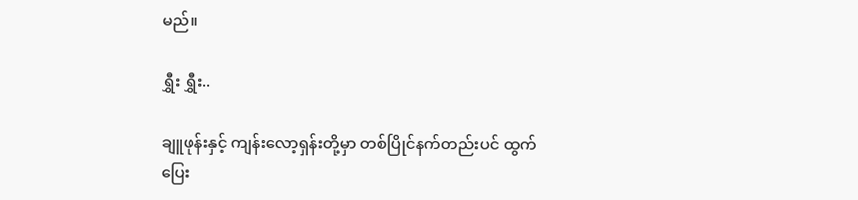မည်။

ရွှီး ရွှီး..

ချူဖုန်းနှင့် ကျန်းလော့ရှန်းတို့မှာ တစ်ပြိုင်နက်တည်းပင် ထွက်ပြေး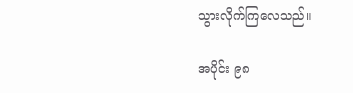သွားလိုက်ကြလေသည်။

အပိုင်း ၉၈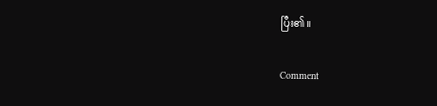ပြီး၏။

Comment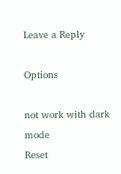Leave a Reply

Options

not work with dark mode
Reset